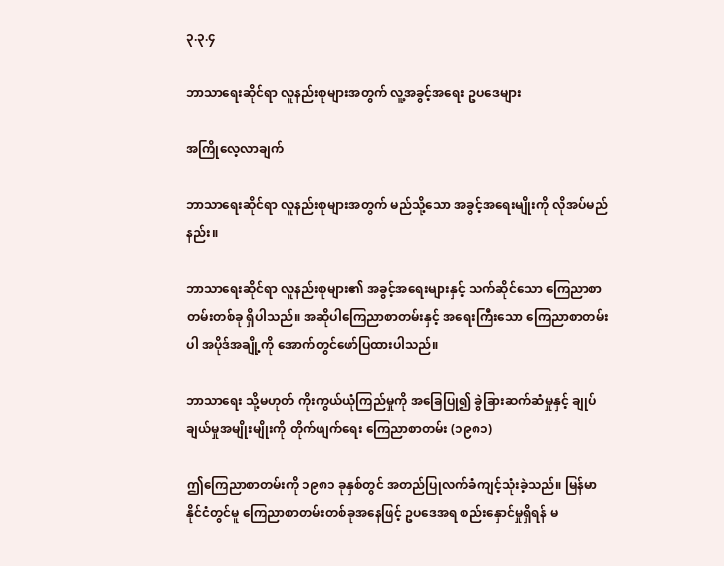၃.၃.၄

ဘာသာရေးဆိုင်ရာ လူနည်းစုများအတွက် လူ့အခွင့်အရေး ဥပဒေများ

အကြိုလေ့လာချက်

ဘာသာရေးဆိုင်ရာ လူနည်းစုများအတွက် မည်သို့သော အခွင့်အရေးမျိုးကို လိုအပ်မည်နည်း။

ဘာသာရေးဆိုင်ရာ လူနည်းစုများ၏ အခွင့်အရေးများနှင့် သက်ဆိုင်သော ကြေညာစာတမ်းတစ်ခု ရှိပါသည်။ အဆိုပါကြေညာစာတမ်းနှင့် အရေးကြီးသော ကြေညာစာတမ်းပါ အပိုဒ်အချို့ကို အောက်တွင်ဖော်ပြထားပါသည်။

ဘာသာရေး သို့မဟုတ် ကိုးကွယ်ယုံကြည်မှုကို အခြေပြု၍ ခွဲခြားဆက်ဆံမှုနှင့် ချုပ်ချယ်မှုအမျိုးမျိုးကို တိုက်ဖျက်ရေး ကြေညာစာတမ်း (၁၉၈၁)

ဤကြေညာစာတမ်းကို ၁၉၈၁ ခုနှစ်တွင် အတည်ပြုလက်ခံကျင့်သုံးခဲ့သည်။ မြန်မာနိုင်ငံတွင်မူ ကြေညာစာတမ်းတစ်ခုအနေဖြင့် ဥပဒေအရ စည်းနှောင်မှုရှိရန် မ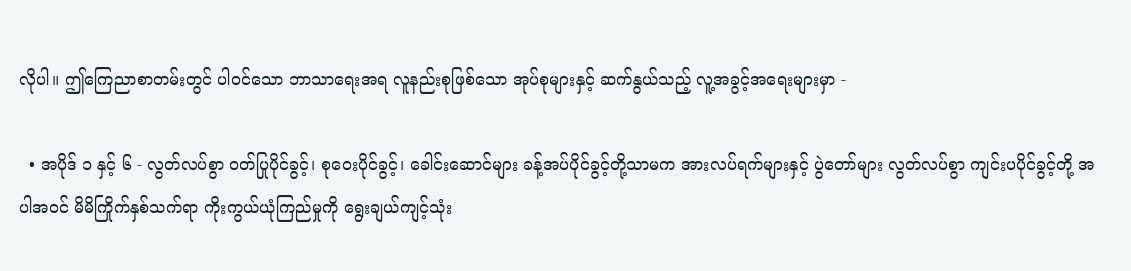လိုပါ။ ဤကြေညာစာတမ်းတွင် ပါဝင်သော ဘာသာရေးအရ လူနည်းစုဖြစ်သော အုပ်စုများနှင့် ဆက်နွယ်သည့် လူ့အခွင့်အရေးများမှာ -

  • အပိုဒ် ၁ နှင့် ၆ - လွတ်လပ်စွာ ဝတ်ပြုပိုင်ခွင့်၊ စုဝေးပိုင်ခွင့်၊ ခေါင်းဆောင်များ ခန့်အပ်ပိုင်ခွင့်တို့သာမက အားလပ်ရက်များနှင့် ပွဲတော်များ လွတ်လပ်စွာ ကျင်းပပိုင်ခွင့်တို့ အပါအဝင် မိမိကြိုက်နှစ်သက်ရာ ကိုးကွယ်ယုံကြည်မှုကို ရွေးချယ်ကျင့်သုံး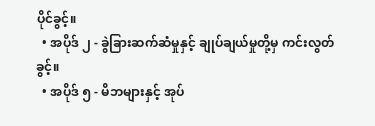ပိုင်ခွင့်။
  • အပိုဒ် ၂ - ခွဲခြားဆက်ဆံမှုနှင့် ချုပ်ချယ်မှုတို့မှ ကင်းလွတ်ခွင့်။
  • အပိုဒ် ၅ - မိဘများနှင့် အုပ်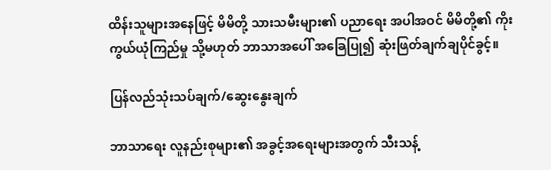ထိန်းသူများအနေဖြင့် မိမိတို့ သားသမီးများ၏ ပညာရေး အပါအဝင် မိမိတို့၏ ကိုးကွယ်ယုံကြည်မှု သို့မဟုတ် ဘာသာအပေါ် အခြေပြု၍ ဆုံးဖြတ်ချက်ချပိုင်ခွင့်။

ပြန်လည်သုံးသပ်ချက်/ဆွေးနွေးချက်

ဘာသာရေး လူနည်းစုများ၏ အခွင့်အရေးများအတွက် သီးသန့်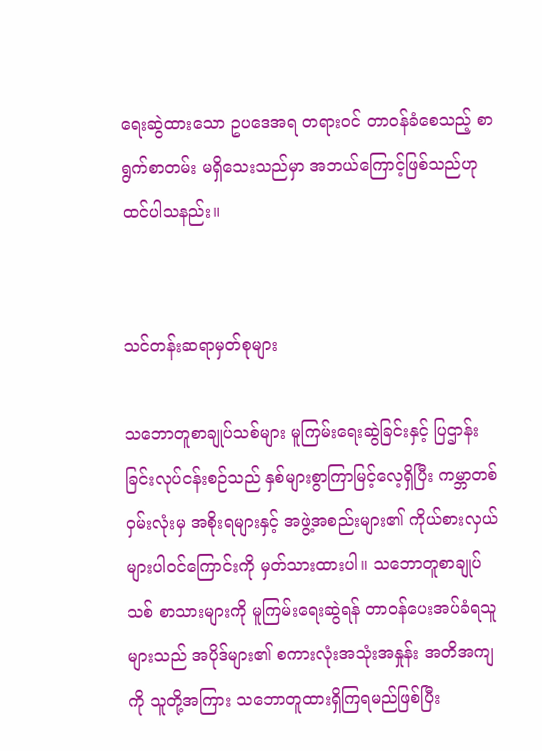ရေးဆွဲထားသော ဥပဒေအရ တရားဝင် တာဝန်ခံစေသည့် စာရွက်စာတမ်း မရှိသေးသည်မှာ အဘယ်ကြောင့်ဖြစ်သည်ဟု ထင်ပါသနည်း။


သင်တန်းဆရာမှတ်စုများ

သဘောတူစာချုပ်သစ်များ မူကြမ်းရေးဆွဲခြင်းနှင့် ပြဌာန်းခြင်းလုပ်ငန်းစဉ်သည် နှစ်များစွာကြာမြင့်လေ့ရှိပြီး ကမ္ဘာတစ်ဝှမ်းလုံးမှ အစိုးရများနှင့် အဖွဲ့အစည်းများ၏ ကိုယ်စားလှယ်များပါဝင်ကြောင်းကို မှတ်သားထားပါ။ သဘောတူစာချုပ်သစ် စာသားများကို မူကြမ်းရေးဆွဲရန် တာဝန်ပေးအပ်ခံရသူများသည် အပိုဒ်များ၏ စကားလုံးအသုံးအနှုန်း အတိအကျကို သူတို့အကြား သဘောတူထားရှိကြရမည်ဖြစ်ပြီး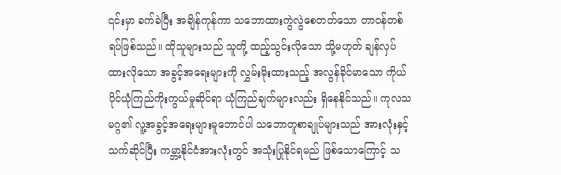၎င်းမှာ ခက်ခဲပြီး အချိန်ကုန်ကာ သဘောထားကွဲလွဲစေတတ်သော တာဝန်တစ်ရပ်ဖြစ်သည်။ ထိုသူများသည် သူတို့ ထည့်သွင်းလိုသော သို့မဟုတ် ချန်လှပ်ထားလိုသော အခွင့်အရေးများကို လွှမ်းမိုးထားသည့် အလွန်ခိုင်မာသော ကိုယ်ပိုင်ယုံကြည်ကိုးကွယ်မှုဆိုင်ရာ ယုံကြည်ချက်များလည်း ရှိနေနိုင်သည်။ ကုလသမဂ္ဂ၏ လူ့အခွင့်အရေးများမူဘောင်ပါ သဘောတူစာချုပ်များသည် အားလုံးနှင့် သက်ဆိုင်ပြီး ကမ္ဘာ့နိုင်ငံအားလုံးတွင် အသုံးပြုနိုင်ရမည် ဖြစ်သောကြောင့် သ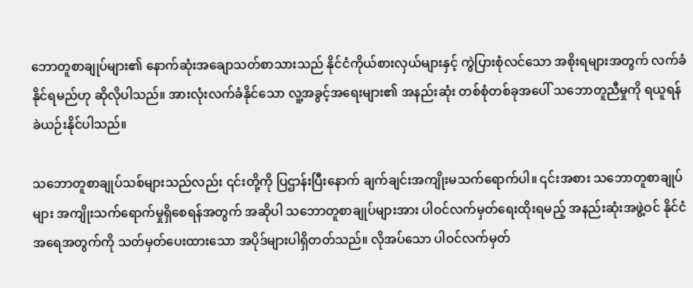ဘောတူစာချုပ်များ၏ နောက်ဆုံးအချောသတ်စာသားသည် နိုင်ငံကိုယ်စားလှယ်များနှင့် ကွဲပြားစုံလင်သော အစိုးရများအတွက် လက်ခံနိုင်ရမည်ဟု ဆိုလိုပါသည်။ အားလုံးလက်ခံနိုင်သော လူ့အခွင့်အရေးများ၏ အနည်းဆုံး တစ်စုံတစ်ခုအပေါ် သဘောတူညီမှုကို ရယူရန် ခဲယဉ်းနိုင်ပါသည်။

သဘောတူစာချုပ်သစ်များသည်လည်း ၎င်းတို့ကို ပြဌာန်းပြီးနောက် ချက်ချင်းအကျိုးမသက်ရောက်ပါ။ ၎င်းအစား သဘောတူစာချုပ်များ အကျိုးသက်ရောက်မှုရှိစေရန်အတွက် အဆိုပါ သဘောတူစာချုပ်များအား ပါဝင်လက်မှတ်ရေးထိုးရမည့် အနည်းဆုံးအဖွဲ့ဝင် နိုင်ငံအရေအတွက်ကို သတ်မှတ်ပေးထားသော အပိုဒ်များပါရှိတတ်သည်။ လိုအပ်သော ပါဝင်လက်မှတ်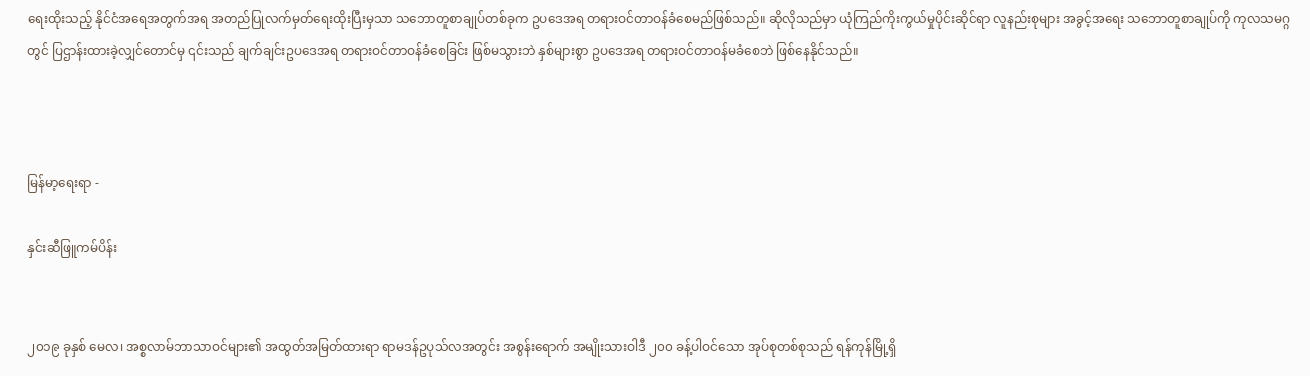ရေးထိုးသည့် နိုင်ငံအရေအတွက်အရ အတည်ပြုလက်မှတ်ရေးထိုးပြီးမှသာ သဘောတူစာချုပ်တစ်ခုက ဥပဒေအရ တရားဝင်တာဝန်ခံစေမည်ဖြစ်သည်။ ဆိုလိုသည်မှာ ယုံကြည်ကိုးကွယ်မှုပိုင်းဆိုင်ရာ လူနည်းစုများ အခွင့်အရေး သဘောတူစာချုပ်ကို ကုလသမဂ္ဂတွင် ပြဌာန်းထားခဲ့လျှင်တောင်မှ ၎င်းသည် ချက်ချင်းဥပဒေအရ တရားဝင်တာဝန်ခံစေခြင်း ဖြစ်မသွားဘဲ နှစ်များစွာ ဥပဒေအရ တရားဝင်တာဝန်မခံစေဘဲ ဖြစ်နေနိုင်သည်။



မြန်မာ့ရေးရာ -

နှင်းဆီဖြူကမ်ပိန်း


၂၀၁၉ ခုနှစ် မေလ၊ အစ္စလာမ်ဘာသာဝင်များ၏ အထွတ်အမြတ်ထားရာ ရာမဒန်ဥပုသ်လအတွင်း အစွန်းရောက် အမျိုးသားဝါဒီ ၂၀၀ ခန့်ပါဝင်သော အုပ်စုတစ်စုသည် ရန်ကုန်မြို့ရှိ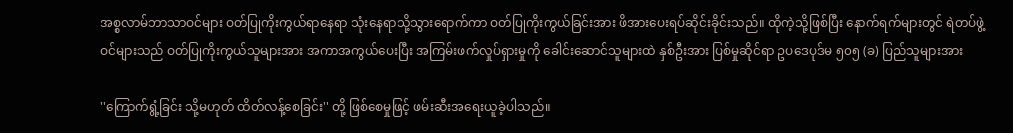အစ္စလာမ်ဘာသာဝင်များ ဝတ်ပြုကိုးကွယ်ရာနေရာ သုံးနေရာသို့သွားရောက်ကာ ဝတ်ပြုကိုးကွယ်ခြင်းအား ဖိအားပေးရပ်ဆိုင်းခိုင်းသည်။ ထိုကဲ့သို့ဖြစ်ပြီး နောက်ရက်များတွင် ရဲတပ်ဖွဲ့ဝင်များသည် ဝတ်ပြုကိုးကွယ်သူများအား အကာအကွယ်ပေးပြီး အကြမ်းဖက်လှုပ်ရှားမှုကို ခေါင်းဆောင်သူများထဲ နှစ်ဦးအား ပြစ်မှုဆိုင်ရာ ဥပဒေပုဒ်မ ၅၀၅ (ခ) ပြည်သူများအား

''ကြောက်ရွံ့ခြင်း သို့မဟုတ် ထိတ်လန့်စေခြင်း'' တို့ ဖြစ်စေမှုဖြင့် ဖမ်းဆီးအရေးယူခဲ့ပါသည်။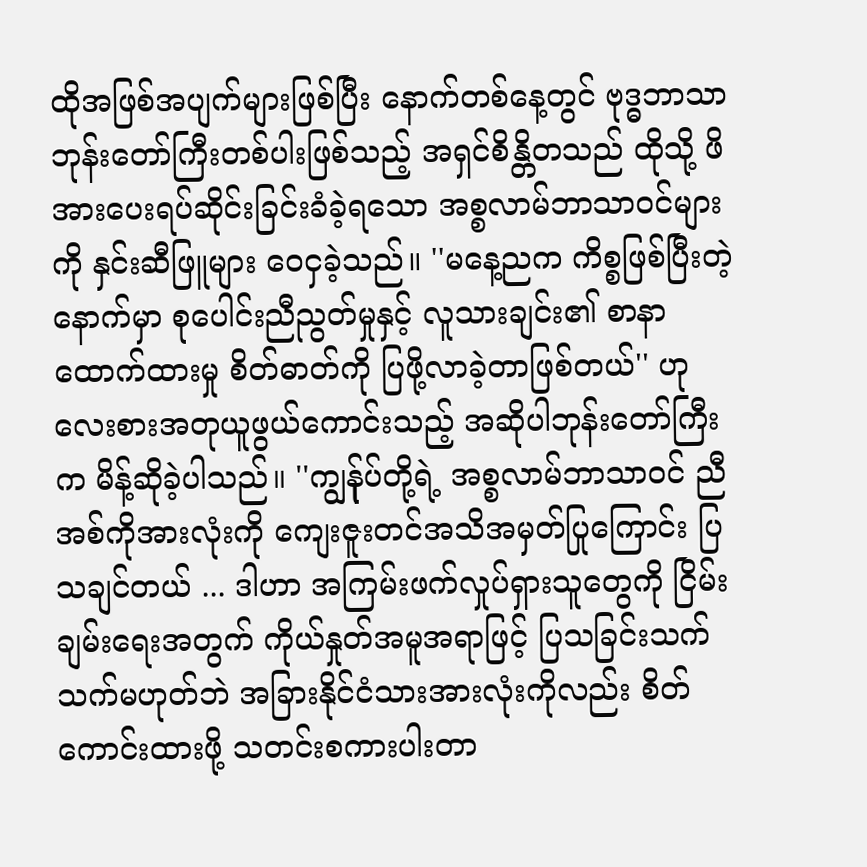ထိုအဖြစ်အပျက်များဖြစ်ပြီး နောက်တစ်နေ့တွင် ဗုဒ္ဓဘာသာဘုန်းတော်ကြီးတစ်ပါးဖြစ်သည့် အရှင်စိန္တိတသည် ထိုသို့ ဖိအားပေးရပ်ဆိုင်းခြင်းခံခဲ့ရသော အစ္စလာမ်ဘာသာဝင်များကို နှင်းဆီဖြူများ ဝေငှခဲ့သည်။ ''မနေ့ညက ကိစ္စဖြစ်ပြီးတဲ့နောက်မှာ စုပေါင်းညီညွတ်မှုနှင့် လူသားချင်း၏ စာနာထောက်ထားမှု စိတ်ဓာတ်ကို ပြဖို့လာခဲ့တာဖြစ်တယ်'' ဟု လေးစားအတုယူဖွယ်ကောင်းသည့် အဆိုပါဘုန်းတော်ကြီးက မိန့်ဆိုခဲ့ပါသည်။ ''ကျွန်ုပ်တို့ရဲ့ အစ္စလာမ်ဘာသာဝင် ညီအစ်ကိုအားလုံးကို ကျေးဇူးတင်အသိအမှတ်ပြုကြောင်း ပြသချင်တယ် ... ဒါဟာ အကြမ်းဖက်လှုပ်ရှားသူတွေကို ငြိမ်းချမ်းရေးအတွက် ကိုယ်နှုတ်အမူအရာဖြင့် ပြသခြင်းသက်သက်မဟုတ်ဘဲ အခြားနိုင်ငံသားအားလုံးကိုလည်း စိတ်ကောင်းထားဖို့ သတင်းစကားပါးတာ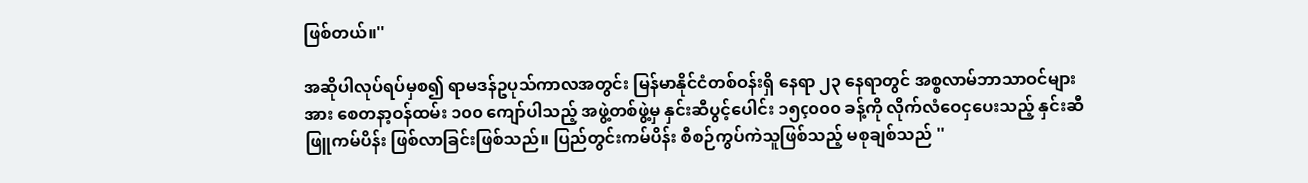ဖြစ်တယ်။''

အဆိုပါလုပ်ရပ်မှစ၍ ရာမဒန်ဥပုသ်ကာလအတွင်း မြန်မာနိုင်ငံတစ်ဝန်းရှိ နေရာ ၂၃ နေရာတွင် အစ္စလာမ်ဘာသာဝင်များအား စေတနာ့ဝန်ထမ်း ၁၀၀ ကျော်ပါသည့် အဖွဲ့တစ်ဖွဲ့မှ နှင်းဆီပွင့်ပေါင်း ၁၅ç၀၀၀ ခန့်ကို လိုက်လံဝေငှပေးသည့် နှင်းဆီဖြူကမ်ပိန်း ဖြစ်လာခြင်းဖြစ်သည်။ ပြည်တွင်းကမ်ပိန်း စီစဉ်ကွပ်ကဲသူဖြစ်သည့် မစုချစ်သည် ''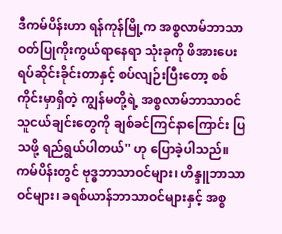ဒီကမ်ပိန်းဟာ ရန်ကုန်မြို့က အစ္စလာမ်ဘာသာ ဝတ်ပြုကိုးကွယ်ရာနေရာ သုံးခုကို ဖိအားပေးရပ်ဆိုင်းခိုင်းတာနှင့် စပ်လျဉ်းပြီးတော့ စစ်ကိုင်းမှာရှိတဲ့ ကျွန်မတို့ရဲ့ အစ္စလာမ်ဘာသာဝင် သူငယ်ချင်းတွေကို ချစ်ခင်ကြင်နာကြောင်း ပြသဖို့ ရည်ရွယ်ပါတယ်'' ဟု ပြောခဲ့ပါသည်။ ကမ်ပိန်းတွင် ဗုဒ္ဓဘာသာဝင်များ၊ ဟိန္ဒူဘာသာဝင်များ၊ ခရစ်ယာန်ဘာသာဝင်များနှင့် အစ္စ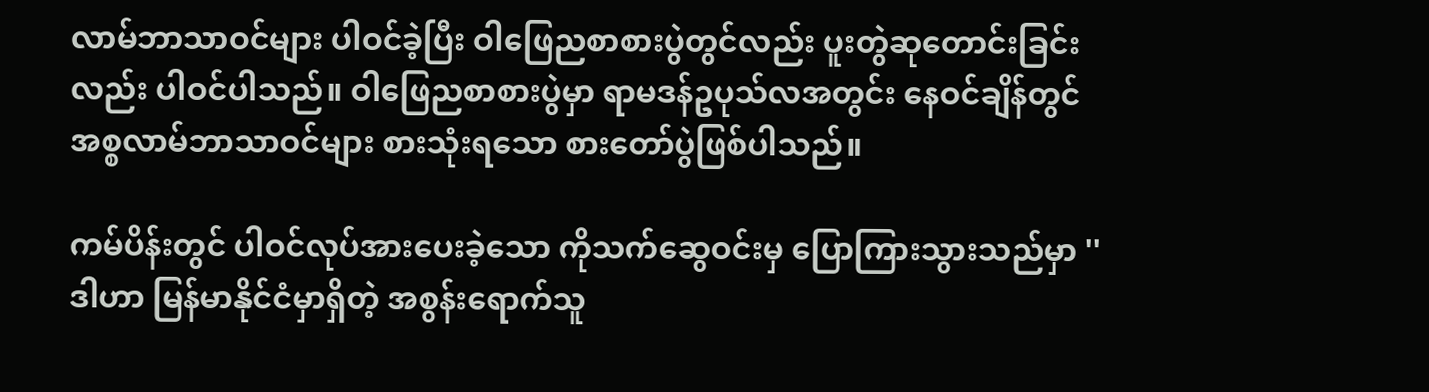လာမ်ဘာသာဝင်များ ပါဝင်ခဲ့ပြီး ဝါဖြေညစာစားပွဲတွင်လည်း ပူးတွဲဆုတောင်းခြင်းလည်း ပါဝင်ပါသည်။ ဝါဖြေညစာစားပွဲမှာ ရာမဒန်ဥပုသ်လအတွင်း နေဝင်ချိန်တွင် အစ္စလာမ်ဘာသာဝင်များ စားသုံးရသော စားတော်ပွဲဖြစ်ပါသည်။

ကမ်ပိန်းတွင် ပါဝင်လုပ်အားပေးခဲ့သော ကိုသက်ဆွေဝင်းမှ ပြောကြားသွားသည်မှာ ''ဒါဟာ မြန်မာနိုင်ငံမှာရှိတဲ့ အစွန်းရောက်သူ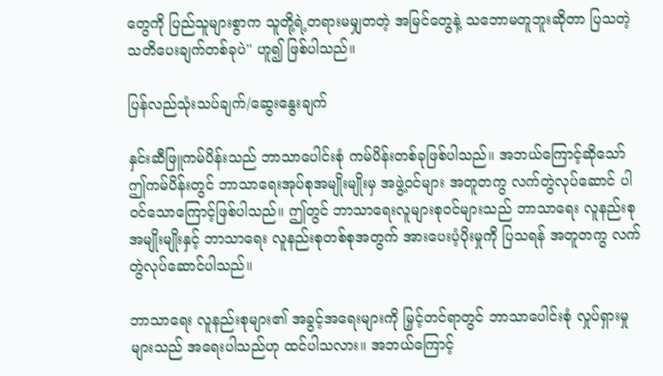တွေကို ပြည်သူများစွာက သူတို့ရဲ့တရားမမျှတတဲ့ အမြင်တွေနဲ့ သဘောမတူဘူးဆိုတာ ပြသတဲ့ သတိပေးချက်တစ်ခုပဲ'' ဟူ၍ ဖြစ်ပါသည်။

ပြန်လည်သုံးသပ်ချက်/ဆွေးနွေးချက်

နှင်းဆီဖြူကမ်ပိန်းသည် ဘာသာပေါင်းစုံ ကမ်ပိန်းတစ်ခုဖြစ်ပါသည်။ အဘယ်ကြောင့်ဆိုသော် ဤကမ်ပိန်းတွင် ဘာသာရေးအုပ်စုအမျိုးမျိုးမှ အဖွဲ့ဝင်များ အတူတကွ လက်တွဲလုပ်ဆောင် ပါဝင်သောကြောင့်ဖြစ်ပါသည်။ ဤတွင် ဘာသာရေးလူများစုဝင်များသည် ဘာသာရေး လူနည်းစုအမျိုးမျိုးနှင့် ဘာသာရေး လူနည်းစုတစ်စုအတွက် အားပေးပံ့ပိုးမှုကို ပြသရန် အတူတကွ လက်တွဲလုပ်ဆောင်ပါသည်။

ဘာသာရေး လူနည်းစုများ၏ အခွင့်အရေးများကို မြှင့်တင်ရာတွင် ဘာသာပေါင်းစုံ လှုပ်ရှားမှုများသည် အရေးပါသည်ဟု ထင်ပါသလား။ အဘယ်ကြောင့်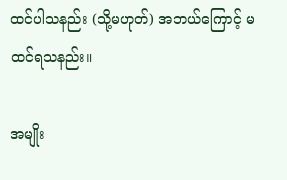ထင်ပါသနည်း (သို့မဟုတ်) အဘယ်ကြောင့် မထင်ရသနည်း။

အမျိုး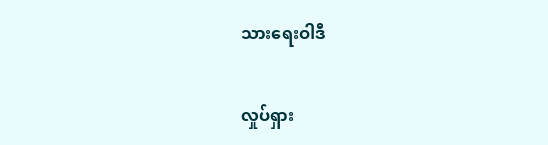သားရေးဝါဒီ

လှုပ်ရှား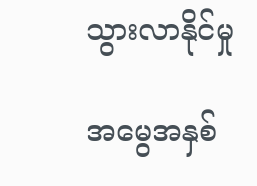သွားလာနိုင်မှု

အမွေအနှစ်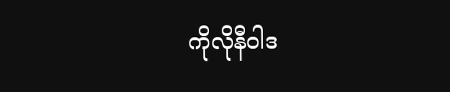ကိုလိုနီဝါဒ